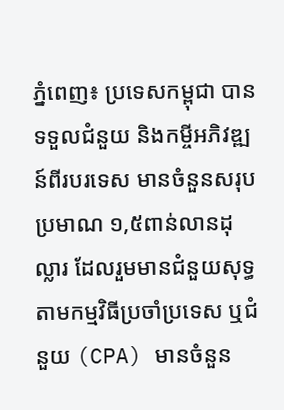ភ្នំពេញ៖ ប្រទេសកម្ពុជា បានទទួលជំនួយ និងកម្ចីអភិវឌ្ឍន៍ពីរបរទេស មានចំនួនសរុបប្រមាណ ១,៥ពាន់លានដុល្លារ ដែលរួមមានជំនួយសុទ្ធតាមកម្មវិធីប្រចាំប្រទេស ឬជំនួយ (CPA) មានចំនួន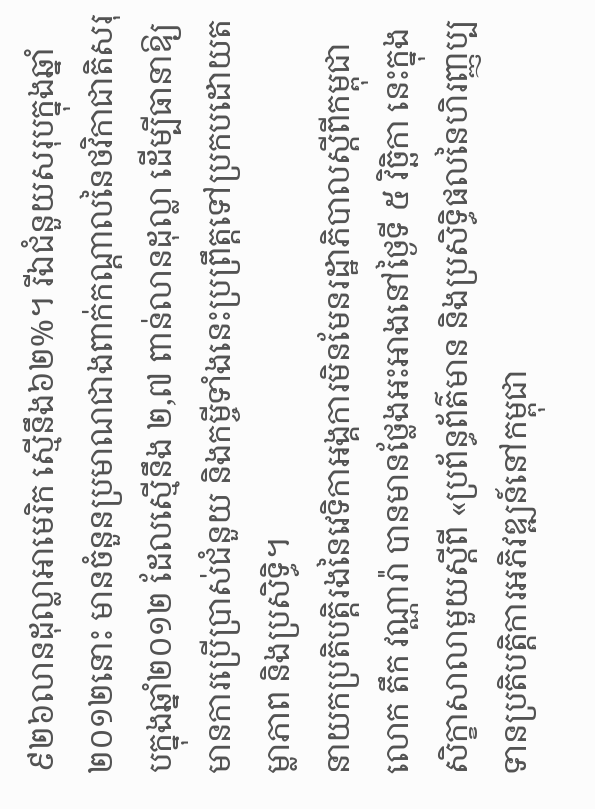៩២៦លានដុល្លាអាមេរិក ស្មើនឹង៦២%។ រីឯជំនួយសរុបក្នុងឆ្នាំ២០១២នោះ មានចំនួនប្រមាណជាងពាក់កណ្តាលនៃថវិកាជាតិសរុបក្នុងឆ្នាំ២០១២ ដែលស្មើនឹង ២,៧ ពាន់លានដុល្លា ដើម្បីធានាឱ្យមានការប្រើប្រាស់ជំនួយ និងកម្ចីទាំងនេះប្រព្រឹត្តទៅប្រកបដោយតម្លាភាព និងប្រសិទ្ធិ។
នាយកប្រតិបត្ដិរងនៃវេទិកាអង្គការមិនមែនរដ្ឋាភិបាលស្ដីពីកម្ពុជា លោក តឹក វណ្ណារ៉ា បានមានថ្លែងអះអាងនៅថ្ងៃទី ៥ វិច្ឆិកា នេះក្នុងសិក្ខាសាលាមួយស្តីពី «ប្រព័ន្ធព័ត៌មាន និងប្រសិទ្ធិផលនៃហិរញ្ញប្បទានប្រតិបត្តិការអភិវឌ្ឍន៍នៅកម្ពុជា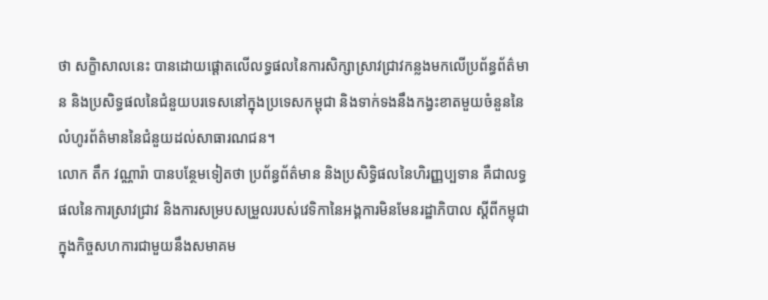ថា សក្ខិាសាលនេះ បានដោយផ្តោតលើលទ្ធផលនៃការសិក្សាស្រាវជ្រាវកន្លងមកលើប្រព័ន្ធព័ត៌មាន និងប្រសិទ្ធផលនៃជំនួយបរទេសនៅក្នុងប្រទេសកម្ពុជា និងទាក់ទងនឹងកង្វះខាតមួយចំនួននៃលំហូរព័ត៌មាននៃជំនួយដល់សាធារណជន។
លោក តឹក វណ្ណារ៉ា បានបន្ថែមទៀតថា ប្រព័ន្ធព័ត៌មាន និងប្រសិទ្ធិផលនៃហិរញ្ញប្បទាន គឺជាលទ្ធផលនៃការស្រាវជ្រាវ និងការសម្របសម្រួលរបស់វេទិកានៃអង្គការមិនមែនរដ្ឋាភិបាល ស្ដីពីកម្ពុជាក្នុងកិច្ចសហការជាមួយនឹងសមាគម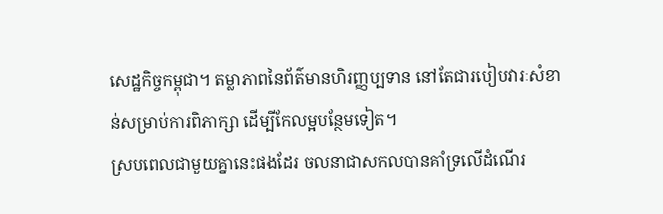សេដ្ឋកិច្ចកម្ពុជា។ តម្លាភាពនៃព័ត៌មានហិរញ្ញប្បទាន នៅតែជារបៀបវារៈសំខាន់សម្រាប់ការពិភាក្សា ដើម្បីកែលម្អបន្ថែមទៀត។
ស្របពេលជាមួយគ្នានេះផងដែរ ចលនាជាសកលបានគាំទ្រលើដំណើរ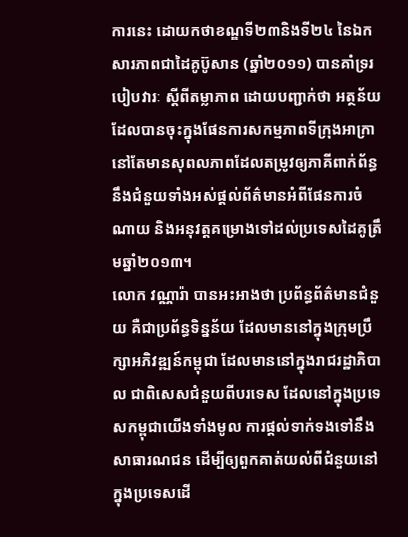ការនេះ ដោយកថាខណ្ឌទី២៣និងទី២៤ នៃឯកសារភាពជាដៃគូប៊ូសាន (ឆ្នាំ២០១១) បានគាំទ្ររបៀបវារៈ ស្តីពីតម្លាភាព ដោយបញ្ជាក់ថា អត្ថន័យដែលបានចុះក្នុងផែនការសកម្មភាពទីក្រុងអាក្រា នៅតែមានសុពលភាពដែលតម្រូវឲ្យភាគីពាក់ព័ន្ធនឹងជំនួយទាំងអស់ផ្តល់ព័ត៌មានអំពីផែនការចំណាយ និងអនុវត្តគម្រោងទៅដល់ប្រទេសដៃគូត្រឹមឆ្នាំ២០១៣។
លោក វណ្ណារ៉ា បានអះអាងថា ប្រព័ន្ធព័ត៌មានជំនួយ គឺជាប្រព័ន្ធទិន្នន័យ ដែលមាននៅក្នុងក្រុមប្រឹក្សាអភិវឌ្ឍន៍កម្ពុជា ដែលមាននៅក្នុងរាជរដ្ឋាភិបាល ជាពិសេសជំនួយពីបរទេស ដែលនៅក្នុងប្រទេសកម្ពុជាយើងទាំងមូល ការផ្តល់ទាក់ទងទៅនឹងសាធារណជន ដើម្បីឲ្យពួកគាត់យល់ពីជំនួយនៅក្នុងប្រទេសដើ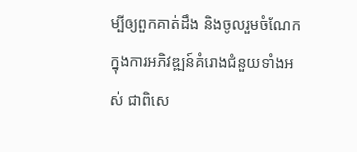ម្បីឲ្យពួកគាត់ដឹង និងចូលរួមចំណែកក្នុងការអភិវឌ្ឍន៍គំរោងជំនួយទាំងអស់ ជាពិសេ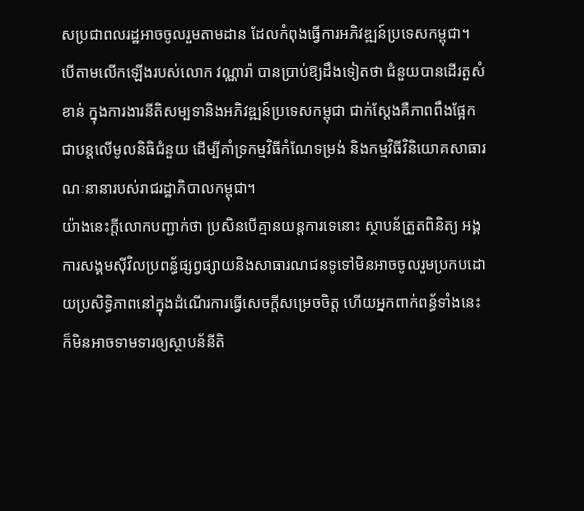សប្រជាពលរដ្ឋអាចចូលរួមតាមដាន ដែលកំពុងធ្វើការអភិវឌ្ឍន៍ប្រទេសកម្ពុជា។
បើតាមលើកឡើងរបស់លោក វណ្ណារ៉ា បានប្រាប់ឱ្យដឹងទៀតថា ជំនួយបានដើរតួសំខាន់ ក្នុងការងារនីតិសម្បទានិងអភិវឌ្ឍន៍ប្រទេសកម្ពុជា ជាក់ស្ដែងគឺភាពពឹងផ្អែកជាបន្ដលើមូលនិធិជំនួយ ដើម្បីគាំទ្រកម្មវិធីកំណែទម្រង់ និងកម្មវិធីវិនិយោគសាធារណៈនានារបស់រាជរដ្ឋាភិបាលកម្ពុជា។
យ៉ាងនេះក្តីលោកបញ្ជាក់ថា ប្រសិនបើគ្មានយន្តការទេនោះ ស្ថាបន័ត្រួតពិនិត្យ អង្គការសង្គមស៊ីវិលប្រពន្ធ័ផ្សព្វផ្សាយនិងសាធារណជនទូទៅមិនអាចចូលរួមប្រកបដោយប្រសិទ្ធិភាពនៅក្នុងដំណើរការធ្វើសេចក្តីសម្រេចចិត្ត ហើយអ្នកពាក់ពន្ធ័ទាំងនេះក៏មិនអាចទាមទារឲ្យស្ថាបន័នីតិ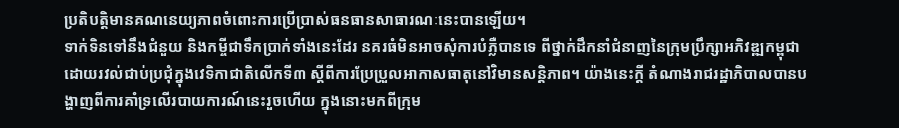ប្រតិបត្តិមានគណនេយ្យភាពចំពោះការប្រើប្រាស់ធនធានសាធារណៈនេះបានឡើយ។
ទាក់ទិនទៅនឹងជំនួយ និងកម្ចីជាទឹកប្រាក់ទាំងនេះដែរ នគរធំមិនអាចសុំការបំភ្លឺបានទេ ពីថ្នាក់ដឹកនាំជំនាញនៃក្រុមប្រឹក្សាអភិវឌ្ឍកម្ពុជា ដោយរវល់ជាប់ប្រជុំក្នុងវេទិកាជាតិលើកទី៣ ស្ដីពីការប្រែប្រួលអាកាសធាតុនៅវិមានសន្តិភាព។ យ៉ាងនេះក្តី តំណាងរាជរដ្ឋាភិបាលបានបង្ហាញពីការគាំទ្រលើរបាយការណ៍នេះរួចហើយ ក្នុងនោះមកពីក្រុម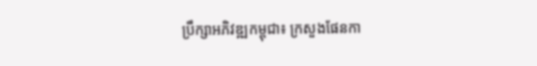ប្រឹក្សាអភិវឌ្ឍកម្ពុជា៖ ក្រសួងផែនកា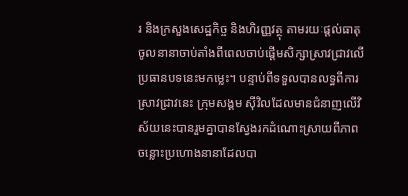រ និងក្រសួងសេដ្ឋកិច្ច និងហិរញ្ញវត្ថុ តាមរយៈផ្តល់ធាតុចូលនានាចាប់តាំងពីពេលចាប់ផ្តើមសិក្សាស្រាវជ្រាវលើប្រធានបទនេះមកម្លេះ។ បន្ទាប់ពីទទួលបានលទ្ធពីការស្រាវជ្រាវនេះ ក្រុមសង្គម ស៊ីវិលដែលមានជំនាញលើវិស័យនេះបានរួមគ្នាបានស្វែងរកដំណោះស្រាយពីភាពចន្លោះប្រហោងនានាដែលបា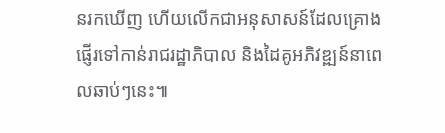នរកឃើញ ហើយលើកជាអនុសាសន៍ដែលគ្រោងផ្ញើរទៅកាន់រាជរដ្ឋាភិបាល និងដៃគូអភិវឌ្ឍន៍នាពេលឆាប់ៗនេះ៕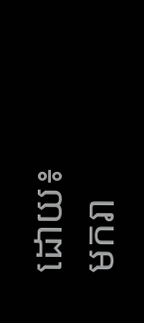ដោយ៖ មករា